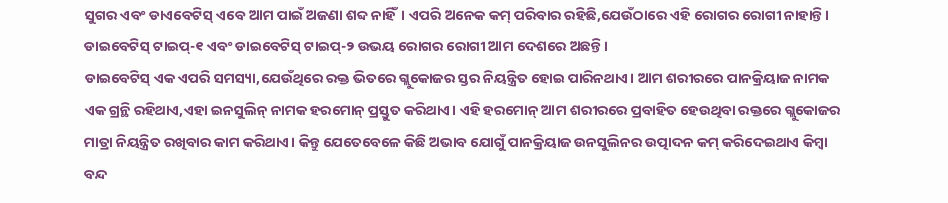ସୁଗର ଏବଂ ଡାଏବେଟିସ୍ ଏବେ ଆମ ପାଇଁ ଅଜଣା ଶବ୍ଦ ନାହିଁ। ଏପରି ଅନେକ କମ୍ ପରିବାର ରହିଛି,ଯେଉଁଠାରେ ଏହି ରୋଗର ରୋଗୀ ନାହାନ୍ତି। ଡାଇବେଟିସ୍ ଟାଇପ୍-୧ ଏବଂ ଡାଇବେଟିସ୍ ଟାଇପ୍-୨ ଉଭୟ ରୋଗର ରୋଗୀ ଆମ ଦେଶରେ ଅଛନ୍ତି।
ଡାଇବେଟିସ୍ ଏକ ଏପରି ସମସ୍ୟା,ଯେଉଁଥିରେ ରକ୍ତ ଭିତରେ ଗ୍ଲୁକୋଜର ସ୍ତର ନିୟନ୍ତ୍ରିତ ହୋଇ ପାରିନଥାଏ। ଆମ ଶରୀରରେ ପାନକ୍ରିୟାଜ ନାମକ ଏକ ଗ୍ରନ୍ଥି ରହିଥାଏ,ଏହା ଇନସୁଲିନ୍ ନାମକ ହରମୋନ୍ ପ୍ରସ୍ତୁତ କରିଥାଏ। ଏହି ହରମୋନ୍ ଆମ ଶରୀରରେ ପ୍ରବାହିତ ହେଉଥିବା ରକ୍ତରେ ଗ୍ଲୁକୋଜର ମାତ୍ରା ନିୟନ୍ତ୍ରିତ ରଖିବାର କାମ କରିଥାଏ। କିନ୍ତୁ ଯେତେବେଳେ କିଛି ଅଭାବ ଯୋଗୁଁ ପାନକ୍ରିୟାଜ ଉନସୁଲିନର ଉତ୍ପାଦନ କମ୍ କରିଦେଇଥାଏ କିମ୍ବା ବନ୍ଦ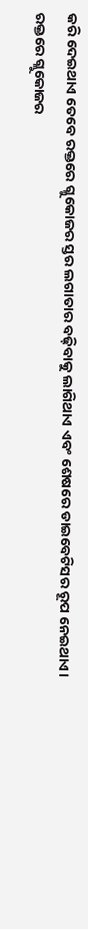କରି ଦେଇଥାଏ ତେବେ ରକ୍ତରେ ଗ୍ଳୁକୋଜର ସ୍ତର ଲଗାତାର ବଢ଼ିବାକୁ ଲାଗିଥାଏ ଏବଂ ଶେଷରେ ଡାଇବେଟିସର ରୂପ ନେଇଥାଏ।
ରକ୍ତରେ ଗ୍ଲୁକୋଜର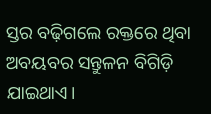ସ୍ତର ବଢ଼ିଗଲେ ରକ୍ତରେ ଥିବା ଅବୟବର ସନ୍ତୁଳନ ବିଗିଡ଼ି ଯାଇଥାଏ।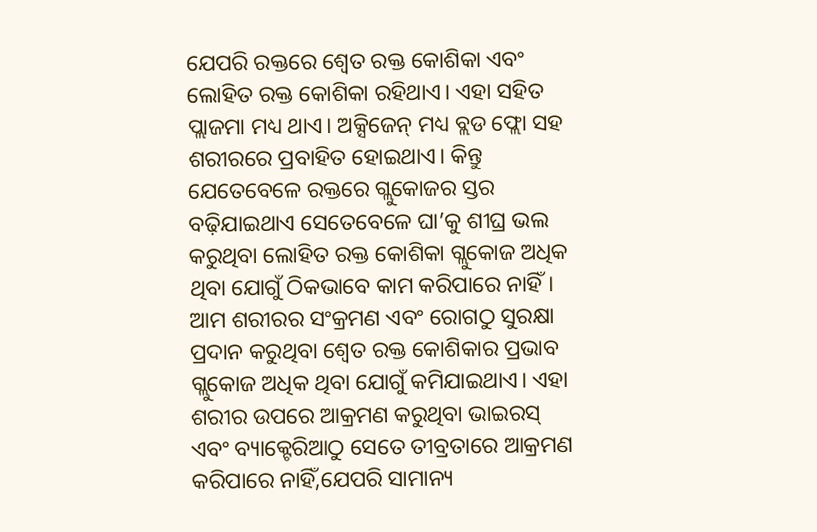ଯେପରି ରକ୍ତରେ ଶ୍ବେତ ରକ୍ତ କୋଶିକା ଏବଂ ଲୋହିତ ରକ୍ତ କୋଶିକା ରହିଥାଏ। ଏହା ସହିତ ପ୍ଲାଜମା ମଧ୍ୟ ଥାଏ। ଅକ୍ସିଜେନ୍ ମଧ୍ୟ ବ୍ଲଡ ଫ୍ଲୋ ସହ ଶରୀରରେ ପ୍ରବାହିତ ହୋଇଥାଏ। କିନ୍ତୁ ଯେତେବେଳେ ରକ୍ତରେ ଗ୍ଲୁକୋଜର ସ୍ତର ବଢ଼ିଯାଇଥାଏ ସେତେବେଳେ ଘା’କୁ ଶୀଘ୍ର ଭଲ କରୁଥିବା ଲୋହିତ ରକ୍ତ କୋଶିକା ଗ୍ଲୁକୋଜ ଅଧିକ ଥିବା ଯୋଗୁଁ ଠିକଭାବେ କାମ କରିପାରେ ନାହିଁ।
ଆମ ଶରୀରର ସଂକ୍ରମଣ ଏବଂ ରୋଗଠୁ ସୁରକ୍ଷା ପ୍ରଦାନ କରୁଥିବା ଶ୍ବେତ ରକ୍ତ କୋଶିକାର ପ୍ରଭାବ ଗ୍ଲୁକୋଜ ଅଧିକ ଥିବା ଯୋଗୁଁ କମିଯାଇଥାଏ। ଏହା ଶରୀର ଉପରେ ଆକ୍ରମଣ କରୁଥିବା ଭାଇରସ୍ ଏବଂ ବ୍ୟାକ୍ଟେରିଆଠୁ ସେତେ ତୀବ୍ରତାରେ ଆକ୍ରମଣ କରିପାରେ ନାହିଁ,ଯେପରି ସାମାନ୍ୟ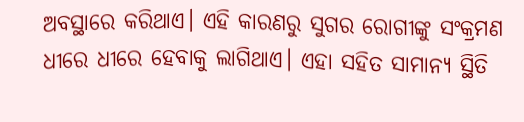ଅବସ୍ଥାରେ କରିଥାଏ। ଏହି କାରଣରୁ ସୁଗର ରୋଗୀଙ୍କୁ ସଂକ୍ରମଣ ଧୀରେ ଧୀରେ ହେବାକୁ ଲାଗିଥାଏ। ଏହା ସହିତ ସାମାନ୍ୟ ସ୍ଥିତି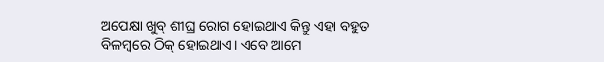ଅପେକ୍ଷା ଖୁବ୍ ଶୀଘ୍ର ରୋଗ ହୋଇଥାଏ କିନ୍ତୁ ଏହା ବହୁତ ବିଳମ୍ବରେ ଠିକ୍ ହୋଇଥାଏ। ଏବେ ଆମେ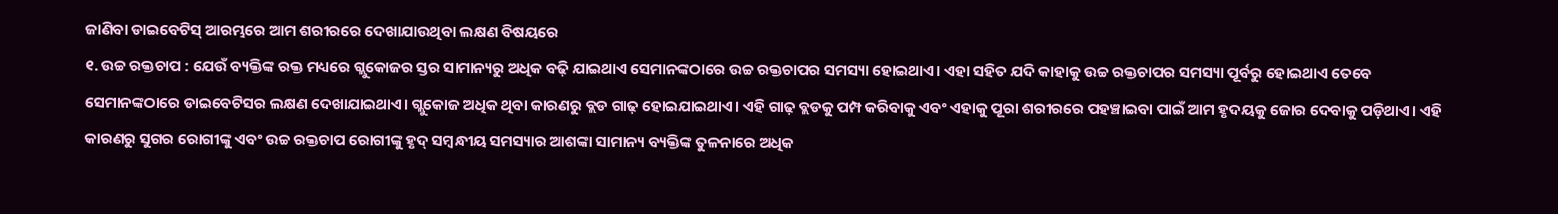ଜାଣିବା ଡାଇବେଟିସ୍ ଆରମ୍ଭରେ ଆମ ଶରୀରରେ ଦେଖାଯାଉଥିବା ଲକ୍ଷଣ ବିଷୟରେ
୧. ଉଚ୍ଚ ରକ୍ତଚାପ : ଯେଉଁ ବ୍ୟକ୍ତିଙ୍କ ରକ୍ତ ମଧ୍ୟରେ ଗ୍ଲୁକୋଜର ସ୍ତର ସାମାନ୍ୟରୁ ଅଧିକ ବଢ଼ି ଯାଇଥାଏ ସେମାନଙ୍କଠାରେ ଉଚ୍ଚ ରକ୍ତଚାପର ସମସ୍ୟା ହୋଇଥାଏ। ଏହା ସହିତ ଯଦି କାହାକୁ ଉଚ୍ଚ ରକ୍ତଚାପର ସମସ୍ୟା ପୂର୍ବରୁ ହୋଇଥାଏ ତେବେ ସେମାନଙ୍କଠାରେ ଡାଇବେଟିସର ଲକ୍ଷଣ ଦେଖାଯାଇଥାଏ। ଗ୍ଲୁକୋଜ ଅଧିକ ଥିବା କାରଣରୁ ବ୍ଲଡ ଗାଢ଼ ହୋଇଯାଇଥାଏ। ଏହି ଗାଢ଼ ବ୍ଲଡକୁ ପମ୍ପ କରିବାକୁ ଏବଂ ଏହାକୁ ପୂରା ଶରୀରରେ ପହଞ୍ଚାଇବା ପାଇଁ ଆମ ହୃଦୟକୁ ଜୋର ଦେବାକୁ ପଡ଼ିଥାଏ। ଏହି କାରଣରୁ ସୁଗର ରୋଗୀଙ୍କୁ ଏବଂ ଉଚ୍ଚ ରକ୍ତଚାପ ରୋଗୀଙ୍କୁ ହୃଦ୍ ସମ୍ବନ୍ଧୀୟ ସମସ୍ୟାର ଆଶଙ୍କା ସାମାନ୍ୟ ବ୍ୟକ୍ତିଙ୍କ ତୁଳନାରେ ଅଧିକ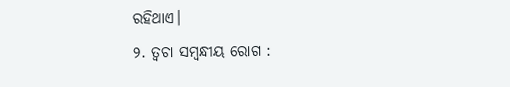ରହିଥାଏ।
୨. ତ୍ବଚା ସମ୍ବନ୍ଧୀୟ ରୋଗ :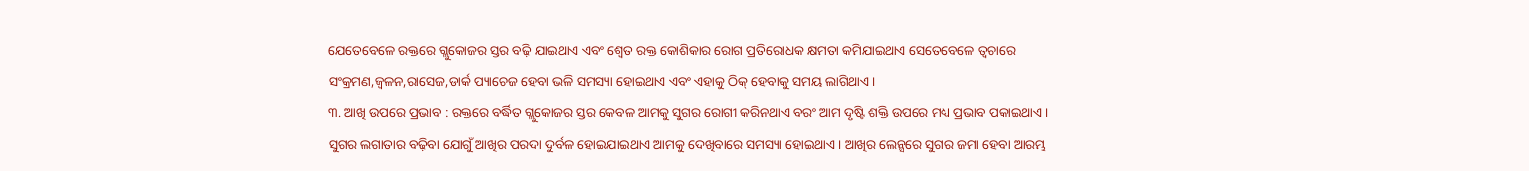ଯେତେବେଳେ ରକ୍ତରେ ଗ୍ଲୁକୋଜର ସ୍ତର ବଢ଼ି ଯାଇଥାଏ ଏବଂ ଶ୍ବେତ ରକ୍ତ କୋଶିକାର ରୋଗ ପ୍ରତିରୋଧକ କ୍ଷମତା କମିଯାଇଥାଏ ସେତେବେଳେ ତ୍ବଚାରେ ସଂକ୍ରମଣ,ଜ୍ବଳନ,ରାସେଜ,ଡାର୍କ ପ୍ୟାଚେଜ ହେବା ଭଳି ସମସ୍ୟା ହୋଇଥାଏ ଏବଂ ଏହାକୁ ଠିକ୍ ହେବାକୁ ସମୟ ଲାଗିଥାଏ।
୩. ଆଖି ଉପରେ ପ୍ରଭାବ : ରକ୍ତରେ ବର୍ଦ୍ଧିତ ଗ୍ଲୁକୋଜର ସ୍ତର କେବଳ ଆମକୁ ସୁଗର ରୋଗୀ କରିନଥାଏ ବରଂ ଆମ ଦୃଷ୍ଟି ଶକ୍ତି ଉପରେ ମଧ୍ୟ ପ୍ରଭାବ ପକାଇଥାଏ। ସୁଗର ଲଗାତାର ବଢ଼ିବା ଯୋଗୁଁ ଆଖିର ପରଦା ଦୁର୍ବଳ ହୋଇଯାଇଥାଏ ଆମକୁ ଦେଖିବାରେ ସମସ୍ୟା ହୋଇଥାଏ। ଆଖିର ଲେନ୍ସରେ ସୁଗର ଜମା ହେବା ଆରମ୍ଭ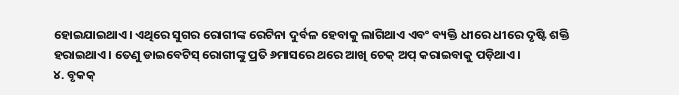ହୋଇଯାଇଥାଏ। ଏଥିରେ ସୁଗର ରୋଗୀଙ୍କ ରେଟିନା ଦୁର୍ବଳ ହେବାକୁ ଲାଗିଥାଏ ଏବଂ ବ୍ୟକ୍ତି ଧୀରେ ଧୀରେ ଦୃଷ୍ଟି ଶକ୍ତି ହରାଇଥାଏ। ତେଣୁ ଡାଇବେଟିସ୍ ରୋଗୀଙ୍କୁ ପ୍ରତି ୬ମାସରେ ଥରେ ଆଖି ଚେକ୍ ଅପ୍ କରାଇବାକୁ ପଡ଼ିଥାଏ।
୪. ବୃକକ୍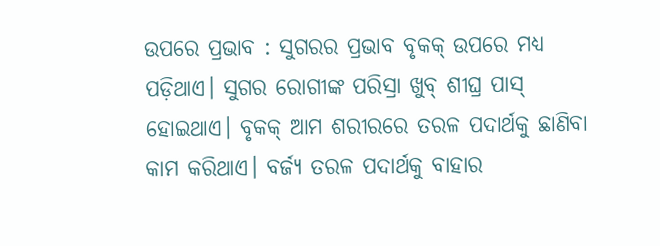ଉପରେ ପ୍ରଭାବ : ସୁଗରର ପ୍ରଭାବ ବୃକକ୍ ଉପରେ ମଧ୍ୟ ପଡ଼ିଥାଏ। ସୁଗର ରୋଗୀଙ୍କ ପରିସ୍ରା ଖୁବ୍ ଶୀଘ୍ର ପାସ୍ ହୋଇଥାଏ। ବୃକକ୍ ଆମ ଶରୀରରେ ତରଳ ପଦାର୍ଥକୁ ଛାଣିବା କାମ କରିଥାଏ। ବର୍ଜ୍ୟ ତରଳ ପଦାର୍ଥକୁ ବାହାର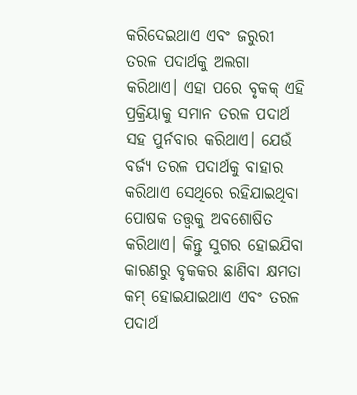କରିଦେଇଥାଏ ଏବଂ ଜରୁରୀ ତରଳ ପଦାର୍ଥକୁ ଅଲଗା କରିଥାଏ। ଏହା ପରେ ବୃକକ୍ ଏହି ପ୍ରକ୍ରିୟାକୁ ସମାନ ତରଳ ପଦାର୍ଥ ସହ ପୁର୍ନବାର କରିଥାଏ। ଯେଉଁ ବର୍ଜ୍ୟ ତରଳ ପଦାର୍ଥକୁ ବାହାର କରିଥାଏ ସେଥିରେ ରହିଯାଇଥିବା ପୋଷକ ତତ୍ତ୍ବକୁ ଅବଶୋଷିତ କରିଥାଏ। କିନ୍ତୁ ସୁଗର ହୋଇଯିବା କାରଣରୁ ବୃକକର ଛାଣିବା କ୍ଷମତା କମ୍ ହୋଇଯାଇଥାଏ ଏବଂ ତରଳ ପଦାର୍ଥ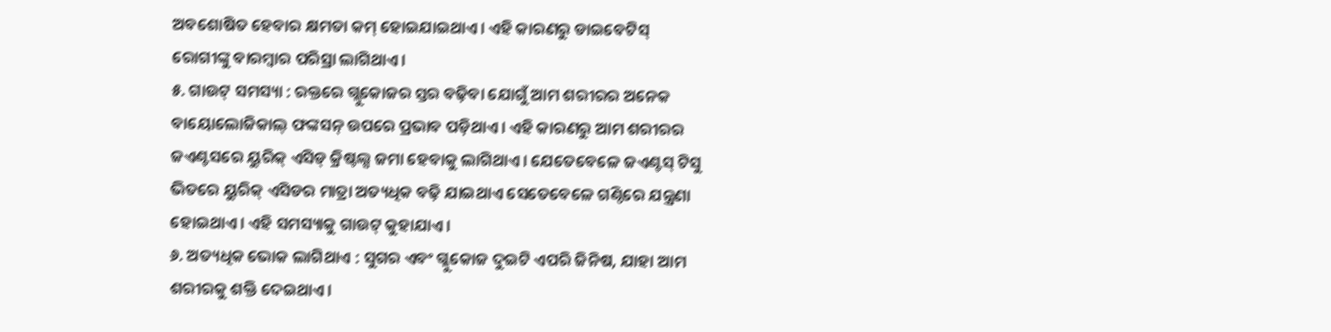ଅବଶୋଷିତ ହେବାର କ୍ଷମତା କମ୍ ହୋଇଯାଇଥାଏ। ଏହି କାରଣରୁ ଡାଇବେଟିସ୍ ରୋଗୀଙ୍କୁ ବାରମ୍ବାର ପରିସ୍ରା ଲାଗିଥାଏ।
୫. ଗାଉଟ୍ ସମସ୍ୟା : ରକ୍ତରେ ଗ୍ଲୁକୋଜର ସ୍ତର ବଢ଼ିବା ଯୋଗୁଁ ଆମ ଶରୀରର ଅନେକ ବାୟୋଲୋଜିକାଲ୍ ଫଙ୍କସନ୍ ଉପରେ ପ୍ରଭାବ ପଡ଼ିଥାଏ। ଏହି କାରଣରୁ ଆମ ଶରୀରର ଜଏଣ୍ଟସରେ ୟୁରିକ୍ ଏସିଡ୍ କ୍ରିଷ୍ଟଲ୍ସ ଜମା ହେବାକୁ ଲାଗିଥାଏ। ଯେତେବେଳେ ଜଏଣ୍ଟସ୍ ଟିସୁ ଭିତରେ ୟୁରିକ୍ ଏସିଡର ମାତ୍ରା ଅତ୍ୟଧିକ ବଢ଼ି ଯାଇଥାଏ ସେତେବେଳେ ଗଣ୍ଠିରେ ଯନ୍ତ୍ରଣା ହୋଇଥାଏ। ଏହି ସମସ୍ୟାକୁ ଗାଉଟ୍ କୁହାଯାଏ।
୬. ଅତ୍ୟଧିକ ଭୋକ ଲାଗିଥାଏ : ସୁଗର ଏବଂ ଗ୍ଳୁକୋଜ ଦୁଇଟି ଏପରି ଜିନିଷ, ଯାହା ଆମ ଶରୀରକୁ ଶକ୍ତି ଦେଇଥାଏ।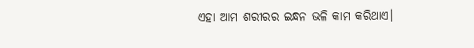ଏହା ଆମ ଶରୀରର ଇନ୍ଧନ ଭଳି କାମ କରିଥାଏ।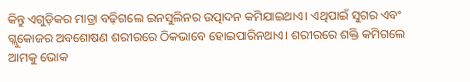କିନ୍ତୁ ଏଗୁଡ଼ିକର ମାତ୍ରା ବଢ଼ିଗଲେ ଇନସୁଲିନର ଉତ୍ପାଦନ କମିଯାଇଥାଏ। ଏଥିପାଇଁ ସୁଗର ଏବଂ ଗ୍ଲୁକୋଜର ଅବଶୋଷଣ ଶରୀରରେ ଠିକଭାବେ ହୋଇପାରିନଥାଏ। ଶରୀରରେ ଶକ୍ତି କମିଗଲେ ଆମକୁ ଭୋକ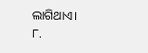ଲାଗିଥାଏ।
୮.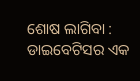ଶୋଷ ଲାଗିବା : ଡାଇବେଟିସର ଏକ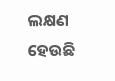ଲକ୍ଷଣ ହେଉଛି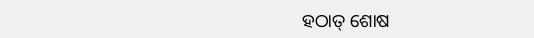ହଠାତ୍ ଶୋଷ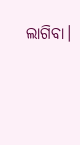ଲାଗିବା।